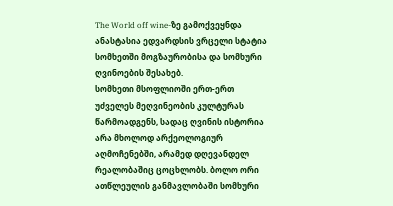The World off wine-ზე გამოქვეყნდა ანასტასია ედვარდსის ვრცელი სტატია სომხეთში მოგზაურობისა და სომხური ღვინოების შესახებ.
სომხეთი მსოფლიოში ერთ-ერთ უძველეს მეღვინეობის კულტურას წარმოადგენს, სადაც ღვინის ისტორია არა მხოლოდ არქეოლოგიურ აღმოჩენებში, არამედ დღევანდელ რეალობაშიც ცოცხლობს. ბოლო ორი ათწლეულის განმავლობაში სომხური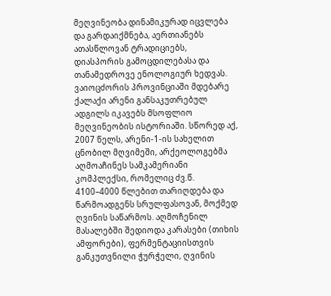მეღვინეობა დინამიკურად იცვლება და გარდაიქმნება, აერთიანებს ათასწლოვან ტრადიციებს, დიასპორის გამოცდილებასა და თანამედროვე ენოლოგიურ ხედვას.
ვაიოცძორის პროვინციაში მდებარე ქალაქი არენი განსაკუთრებულ ადგილს იკავებს მსოფლიო მეღვინეობის ისტორიაში. სწორედ აქ, 2007 წელს, არენი-1-ის სახელით ცნობილ მღვიმეში, არქეოლოგებმა აღმოაჩინეს სამკამერიანი კომპლექსი, რომელიც ძვ.წ. 4100–4000 წლებით თარიღდება და წარმოადგენს სრულფასოვან, მოქმედ ღვინის საწარმოს. აღმოჩენილ მასალებში შედიოდა კარასები (თიხის ამფორები), ფერმენტაციისთვის განკუთვნილი ჭურჭელი, ღვინის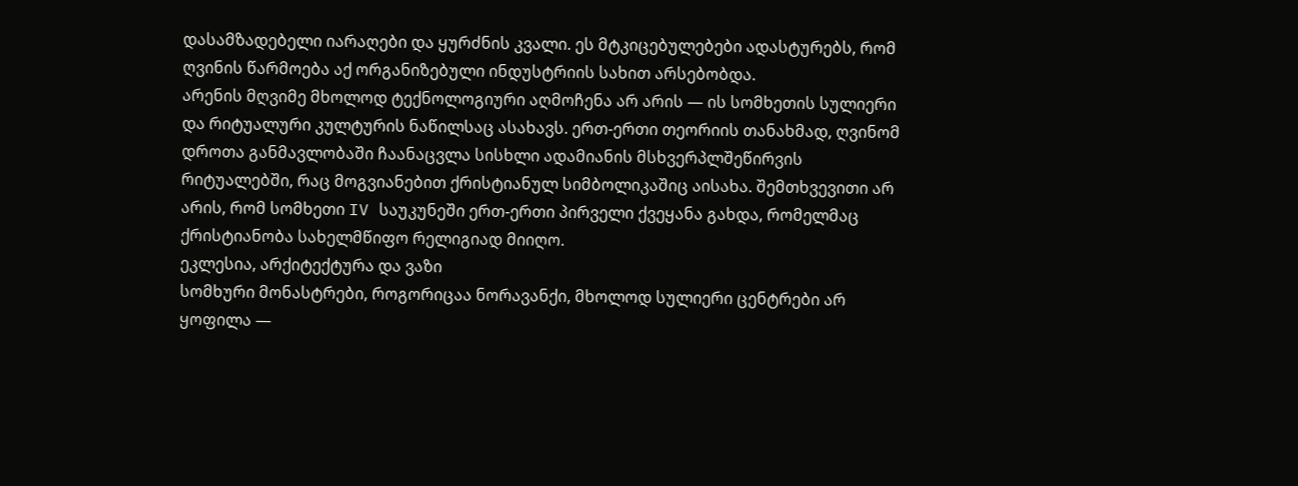დასამზადებელი იარაღები და ყურძნის კვალი. ეს მტკიცებულებები ადასტურებს, რომ ღვინის წარმოება აქ ორგანიზებული ინდუსტრიის სახით არსებობდა.
არენის მღვიმე მხოლოდ ტექნოლოგიური აღმოჩენა არ არის — ის სომხეთის სულიერი და რიტუალური კულტურის ნაწილსაც ასახავს. ერთ-ერთი თეორიის თანახმად, ღვინომ დროთა განმავლობაში ჩაანაცვლა სისხლი ადამიანის მსხვერპლშეწირვის რიტუალებში, რაც მოგვიანებით ქრისტიანულ სიმბოლიკაშიც აისახა. შემთხვევითი არ არის, რომ სომხეთი IV საუკუნეში ერთ-ერთი პირველი ქვეყანა გახდა, რომელმაც ქრისტიანობა სახელმწიფო რელიგიად მიიღო.
ეკლესია, არქიტექტურა და ვაზი
სომხური მონასტრები, როგორიცაა ნორავანქი, მხოლოდ სულიერი ცენტრები არ ყოფილა —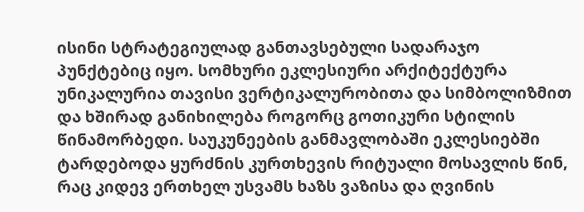ისინი სტრატეგიულად განთავსებული სადარაჯო პუნქტებიც იყო. სომხური ეკლესიური არქიტექტურა უნიკალურია თავისი ვერტიკალურობითა და სიმბოლიზმით და ხშირად განიხილება როგორც გოთიკური სტილის წინამორბედი. საუკუნეების განმავლობაში ეკლესიებში ტარდებოდა ყურძნის კურთხევის რიტუალი მოსავლის წინ, რაც კიდევ ერთხელ უსვამს ხაზს ვაზისა და ღვინის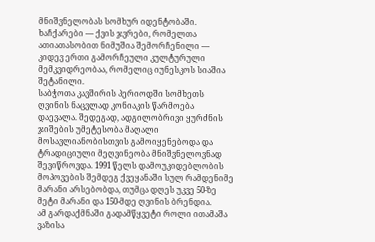მნიშვნელობას სომხურ იდენტობაში.
ხაჩქარები — ქვის ჯვრები, რომელთა ათიათასობით ნიმუშია შემორჩენილი — კიდევ ერთი გამორჩეული კულტურული მემკვიდრეობაა, რომელიც იუნესკოს სიაშია შეტანილი.
საბჭოთა კავშირის პერიოდში სომხეთს ღვინის ნაცვლად კონიაკის წარმოება დაევალა. შედეგად, ადგილობრივი ყურძნის ჯიშების უმეტესობა მაღალი მოსავლიანობისთვის გამოიყენებოდა და ტრადიციული მეღვინეობა მნიშვნელოვნად შევიწროვდა. 1991 წელს დამოუკიდებლობის მოპოვების შემდეგ ქვეყანაში სულ რამდენიმე მარანი არსებობდა, თუმცა დღეს უკვე 50-ზე მეტი მარანი და 150-მდე ღვინის ბრენდია.
ამ გარდაქმნაში გადამწყვეტი როლი ითამაშა ვაზისა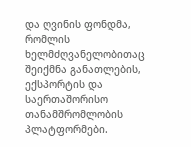და ღვინის ფონდმა, რომლის ხელმძღვანელობითაც შეიქმნა განათლების, ექსპორტის და საერთაშორისო თანამშრომლობის პლატფორმები.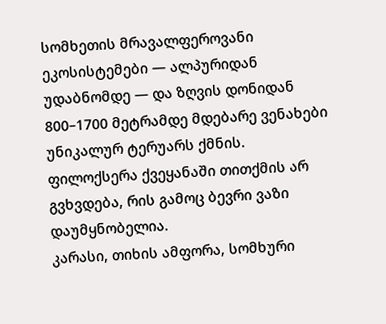სომხეთის მრავალფეროვანი ეკოსისტემები — ალპურიდან უდაბნომდე — და ზღვის დონიდან 800–1700 მეტრამდე მდებარე ვენახები უნიკალურ ტერუარს ქმნის. ფილოქსერა ქვეყანაში თითქმის არ გვხვდება, რის გამოც ბევრი ვაზი დაუმყნობელია.
კარასი, თიხის ამფორა, სომხური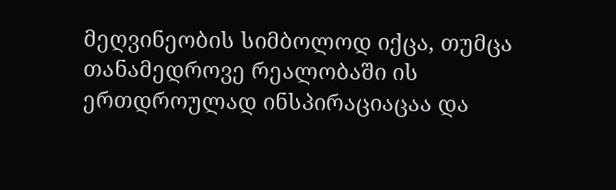მეღვინეობის სიმბოლოდ იქცა, თუმცა თანამედროვე რეალობაში ის ერთდროულად ინსპირაციაცაა და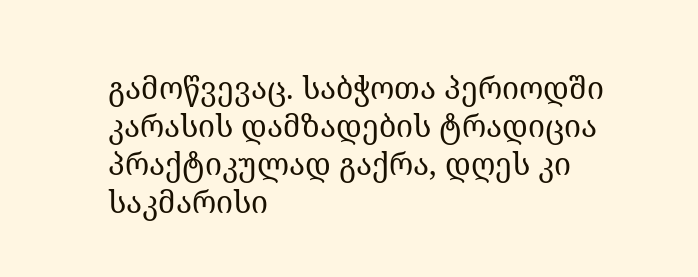გამოწვევაც. საბჭოთა პერიოდში კარასის დამზადების ტრადიცია პრაქტიკულად გაქრა, დღეს კი საკმარისი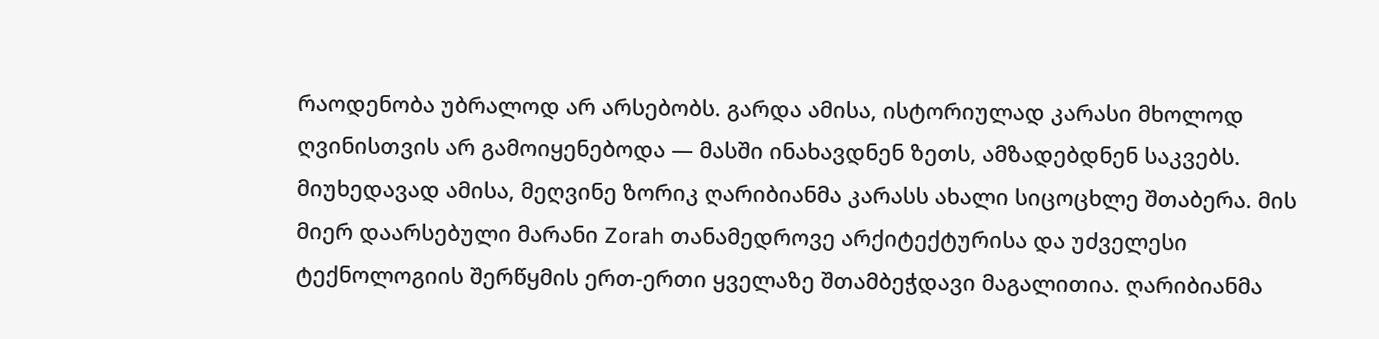რაოდენობა უბრალოდ არ არსებობს. გარდა ამისა, ისტორიულად კარასი მხოლოდ ღვინისთვის არ გამოიყენებოდა — მასში ინახავდნენ ზეთს, ამზადებდნენ საკვებს.
მიუხედავად ამისა, მეღვინე ზორიკ ღარიბიანმა კარასს ახალი სიცოცხლე შთაბერა. მის მიერ დაარსებული მარანი Zorah თანამედროვე არქიტექტურისა და უძველესი ტექნოლოგიის შერწყმის ერთ-ერთი ყველაზე შთამბეჭდავი მაგალითია. ღარიბიანმა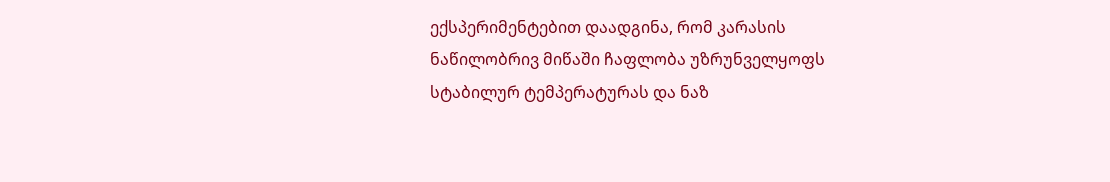ექსპერიმენტებით დაადგინა, რომ კარასის ნაწილობრივ მიწაში ჩაფლობა უზრუნველყოფს სტაბილურ ტემპერატურას და ნაზ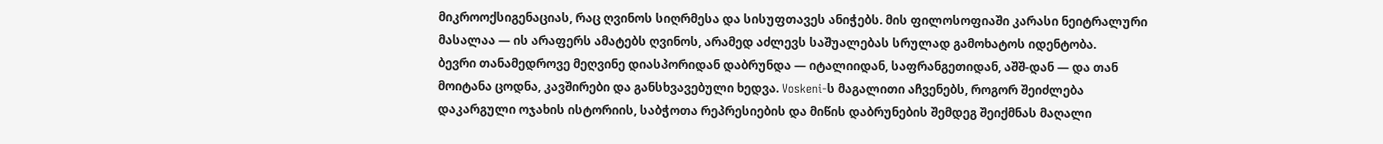მიკროოქსიგენაციას, რაც ღვინოს სიღრმესა და სისუფთავეს ანიჭებს. მის ფილოსოფიაში კარასი ნეიტრალური მასალაა — ის არაფერს ამატებს ღვინოს, არამედ აძლევს საშუალებას სრულად გამოხატოს იდენტობა.
ბევრი თანამედროვე მეღვინე დიასპორიდან დაბრუნდა — იტალიიდან, საფრანგეთიდან, აშშ-დან — და თან მოიტანა ცოდნა, კავშირები და განსხვავებული ხედვა. Voskeni-ს მაგალითი აჩვენებს, როგორ შეიძლება დაკარგული ოჯახის ისტორიის, საბჭოთა რეპრესიების და მიწის დაბრუნების შემდეგ შეიქმნას მაღალი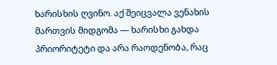ხარისხის ღვინო. აქ შეიცვალა ვენახის მართვის მიდგომა — ხარისხი გახდა პრიორიტეტი და არა რაოდენობა, რაც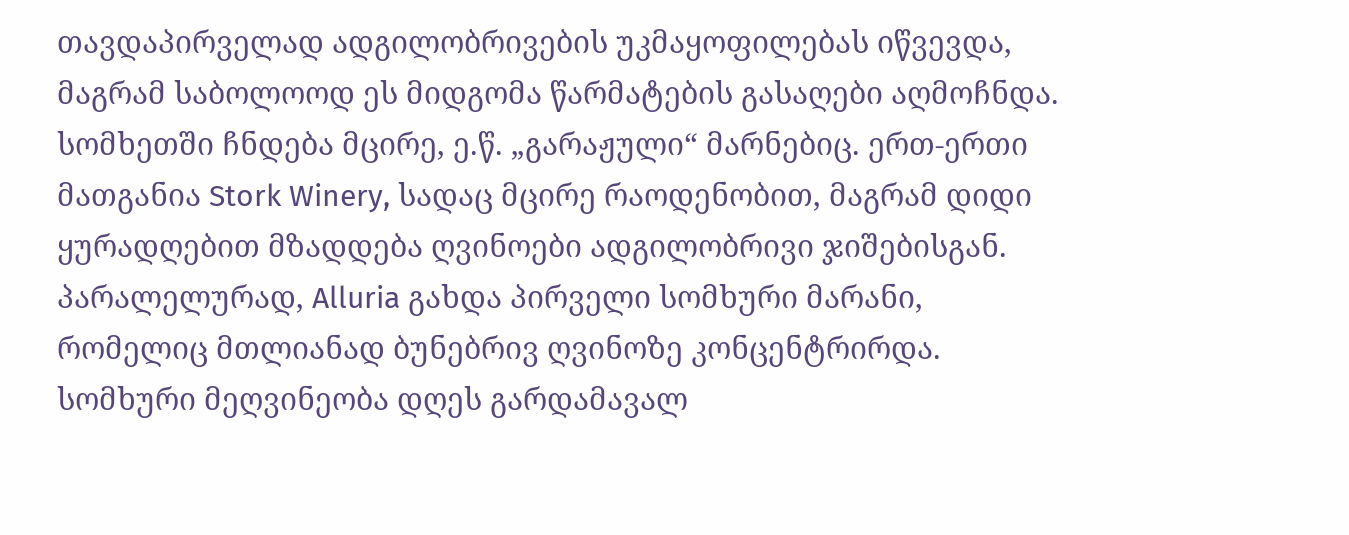თავდაპირველად ადგილობრივების უკმაყოფილებას იწვევდა, მაგრამ საბოლოოდ ეს მიდგომა წარმატების გასაღები აღმოჩნდა.
სომხეთში ჩნდება მცირე, ე.წ. „გარაჟული“ მარნებიც. ერთ-ერთი მათგანია Stork Winery, სადაც მცირე რაოდენობით, მაგრამ დიდი ყურადღებით მზადდება ღვინოები ადგილობრივი ჯიშებისგან. პარალელურად, Alluria გახდა პირველი სომხური მარანი, რომელიც მთლიანად ბუნებრივ ღვინოზე კონცენტრირდა.
სომხური მეღვინეობა დღეს გარდამავალ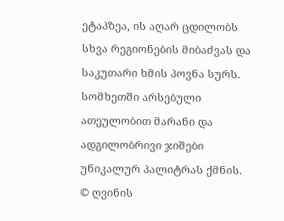ეტაპზეა, ის აღარ ცდილობს სხვა რეგიონების მიბაძვას და საკუთარი ხმის პოვნა სურს. სომხეთში არსებული ათეულობით მარანი და ადგილობრივი ჯიშები უნიკალურ პალიტრას ქმნის.
© ღვინის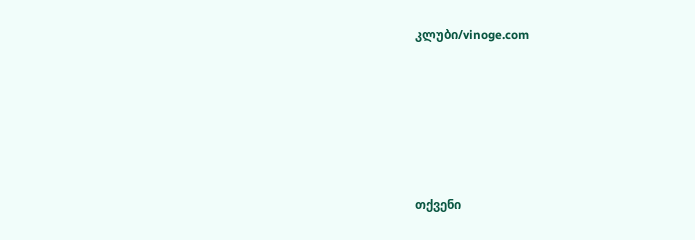კლუბი/vinoge.com






თქვენი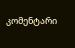კომენტარი